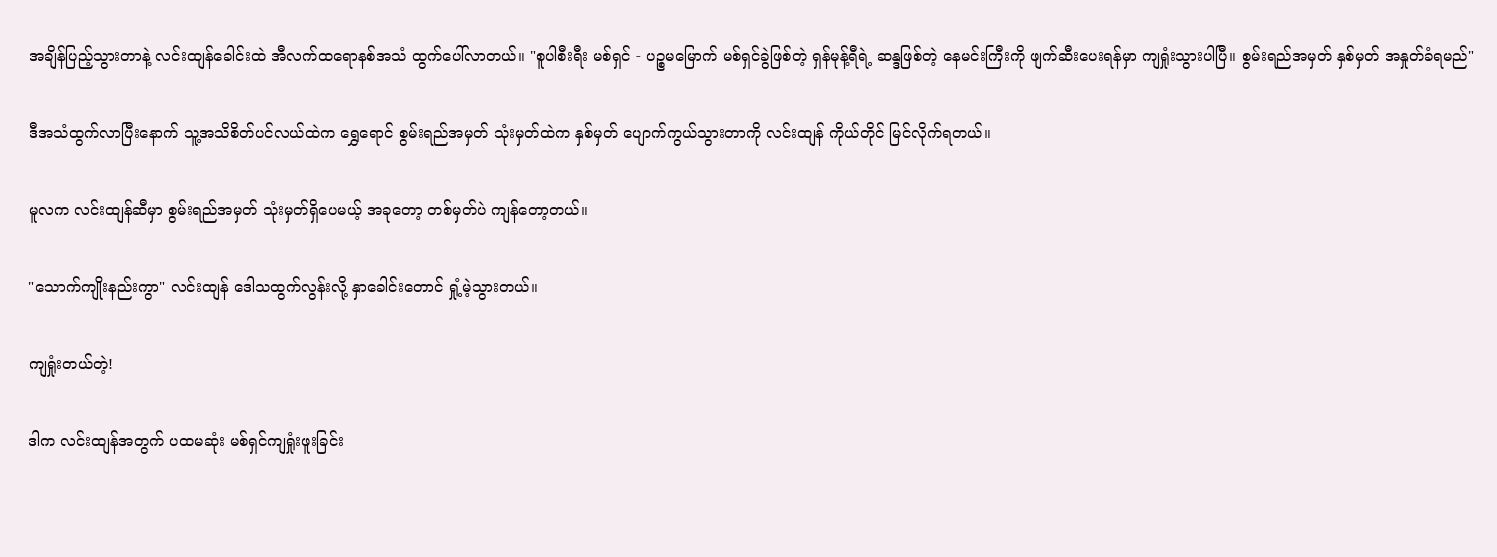အချိန်ပြည့်သွားတာနဲ့ လင်းထျန်ခေါင်းထဲ အီလက်ထရောနစ်အသံ ထွက်ပေါ်လာတယ်။ "စူပါစီးရီး မစ်ရှင် - ပဉ္စမမြောက် မစ်ရှင်ခွဲဖြစ်တဲ့ ရှန်မုန့်ရီရဲ့ ဆန္ဒဖြစ်တဲ့ နေမင်းကြီးကို ဖျက်ဆီးပေးရန်မှာ ကျရှုံးသွားပါပြီ။ စွမ်းရည်အမှတ် နှစ်မှတ် အနှုတ်ခံရမည်"

ဒီအသံထွက်လာပြီးနောက် သူ့အသိစိတ်ပင်လယ်ထဲက ရွှေရောင် စွမ်းရည်အမှတ် သုံးမှတ်ထဲက နှစ်မှတ် ပျောက်ကွယ်သွားတာကို လင်းထျန် ကိုယ်တိုင် မြင်လိုက်ရတယ်။

မူလက လင်းထျန်ဆီမှာ စွမ်းရည်အမှတ် သုံးမှတ်ရှိပေမယ့် အခုတော့ တစ်မှတ်ပဲ ကျန်တော့တယ်။

"သောက်ကျိုးနည်းကွာ" လင်းထျန် ဒေါသထွက်လွန်းလို့ နှာခေါင်းတောင် ရှုံ့မဲ့သွားတယ်။

ကျရှုံးတယ်တဲ့!

ဒါက လင်းထျန်အတွက် ပထမဆုံး မစ်ရှင်ကျရှုံးဖူးခြင်း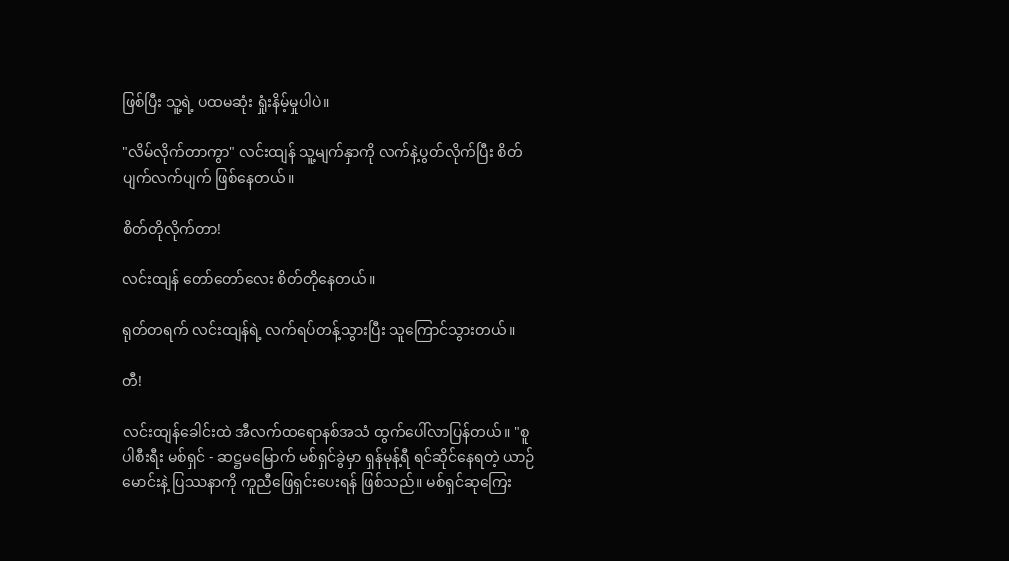ဖြစ်ပြီး သူ့ရဲ့ ပထမဆုံး ရှုံးနိမ့်မှုပါပဲ။

"လိမ်လိုက်တာကွာ" လင်းထျန် သူ့မျက်နှာကို လက်နဲ့ပွတ်လိုက်ပြီး စိတ်ပျက်လက်ပျက် ဖြစ်နေတယ်။

စိတ်တိုလိုက်တာ!

လင်းထျန် တော်တော်လေး စိတ်တိုနေတယ်။

ရုတ်တရက် လင်းထျန်ရဲ့ လက်ရပ်တန့်သွားပြီး သူကြောင်သွားတယ်။

တီ!

လင်းထျန်ခေါင်းထဲ အီလက်ထရောနစ်အသံ ထွက်ပေါ်လာပြန်တယ်။ "စူပါစီးရီး မစ်ရှင် - ဆဋ္ဌမမြောက် မစ်ရှင်ခွဲမှာ ရှန်မုန့်ရီ ရင်ဆိုင်နေရတဲ့ ယာဉ်မောင်းနဲ့ ပြဿနာကို ကူညီဖြေရှင်းပေးရန် ဖြစ်သည်။ မစ်ရှင်ဆုကြေး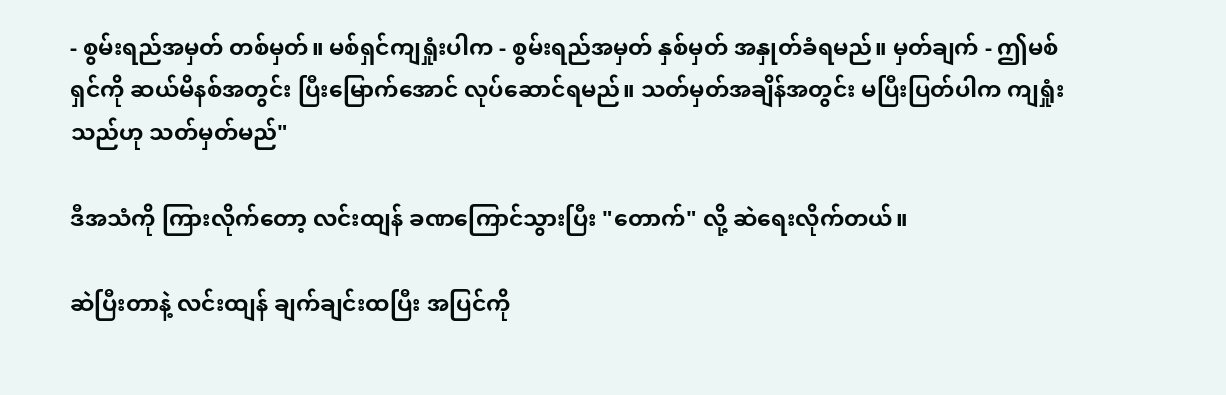- စွမ်းရည်အမှတ် တစ်မှတ်။ မစ်ရှင်ကျရှုံးပါက - စွမ်းရည်အမှတ် နှစ်မှတ် အနှုတ်ခံရမည်။ မှတ်ချက် - ဤမစ်ရှင်ကို ဆယ်မိနစ်အတွင်း ပြီးမြောက်အောင် လုပ်ဆောင်ရမည်။ သတ်မှတ်အချိန်အတွင်း မပြီးပြတ်ပါက ကျရှုံးသည်ဟု သတ်မှတ်မည်"

ဒီအသံကို ကြားလိုက်တော့ လင်းထျန် ခဏကြောင်သွားပြီး "တောက်" လို့ ဆဲရေးလိုက်တယ်။

ဆဲပြီးတာနဲ့ လင်းထျန် ချက်ချင်းထပြီး အပြင်ကို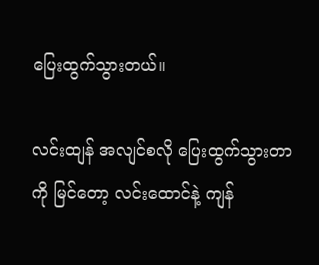ပြေးထွက်သွားတယ်။

လင်းထျန် အလျင်စလို ပြေးထွက်သွားတာကို မြင်တော့ လင်းထောင်နဲ့ ကျန်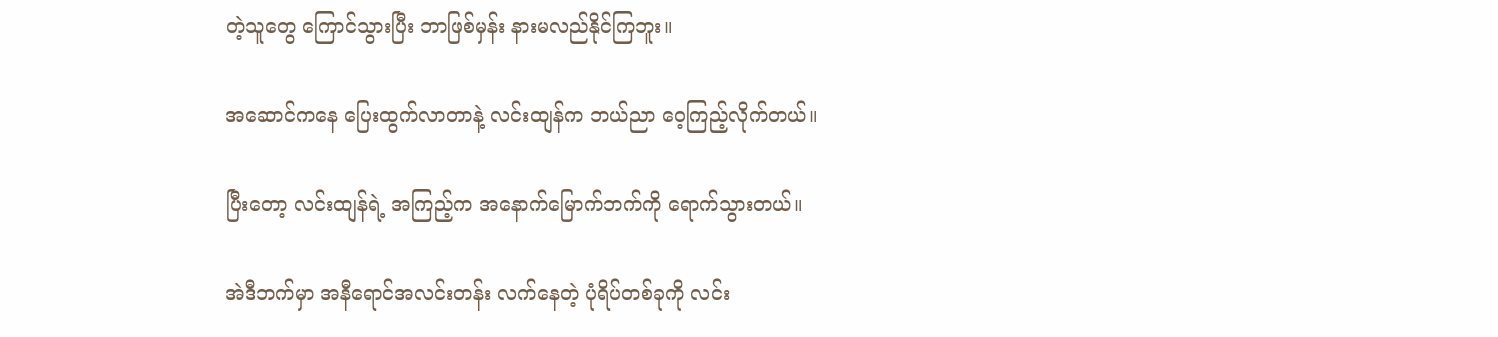တဲ့သူတွေ ကြောင်သွားပြီး ဘာဖြစ်မှန်း နားမလည်နိုင်ကြဘူး။

အဆောင်ကနေ ပြေးထွက်လာတာနဲ့ လင်းထျန်က ဘယ်ညာ ဝေ့ကြည့်လိုက်တယ်။

ပြီးတော့ လင်းထျန်ရဲ့ အကြည့်က အနောက်မြောက်ဘက်ကို ရောက်သွားတယ်။

အဲဒီဘက်မှာ အနီရောင်အလင်းတန်း လက်နေတဲ့ ပုံရိပ်တစ်ခုကို လင်း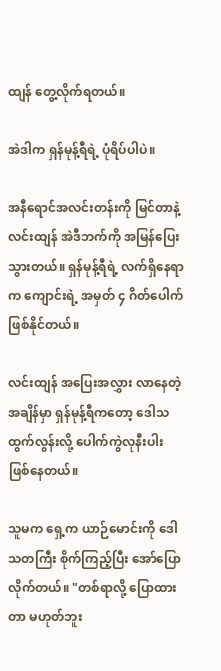ထျန် တွေ့လိုက်ရတယ်။

အဲဒါက ရှန်မုန့်ရီရဲ့ ပုံရိပ်ပါပဲ။

အနီရောင်အလင်းတန်းကို မြင်တာနဲ့ လင်းထျန် အဲဒီဘက်ကို အမြန်ပြေးသွားတယ်။ ရှန်မုန့်ရီရဲ့ လက်ရှိနေရာက ကျောင်းရဲ့ အမှတ် ၄ ဂိတ်ပေါက် ဖြစ်နိုင်တယ်။

လင်းထျန် အပြေးအလွှား လာနေတဲ့အချိန်မှာ ရှန်မုန့်ရီကတော့ ဒေါသထွက်လွန်းလို့ ပေါက်ကွဲလုနီးပါး ဖြစ်နေတယ်။

သူမက ရှေ့က ယာဉ်မောင်းကို ဒေါသတကြီး စိုက်ကြည့်ပြီး အော်ပြောလိုက်တယ်။ "တစ်ရာလို့ ပြောထားတာ မဟုတ်ဘူး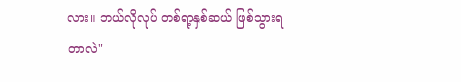လား။ ဘယ်လိုလုပ် တစ်ရာ့နှစ်ဆယ် ဖြစ်သွားရတာလဲ"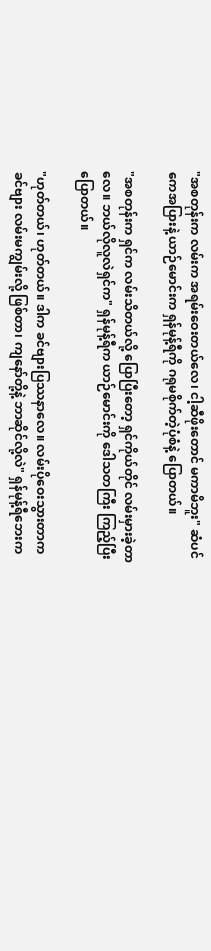"အစတုန်းက လမ်းက အရမ်းဝေးတယ်လေ၊ ငါ့ဆီဖိုးတောင် မကာမိဘူး" ဆံပင်ကေအပြားနဲ့ ယာဉ်မောင်းက ရှန်မုန့်ရီကို ဂရုမစိုက်တဲ့ပုံစံနဲ့ ပြောတယ်။

"အစတုန်းက ရှင်က လမ်းသိတယ်လို့ ပြောပြီးတော့ ရှင်ကိုယ်တိုင် လမ်းမှားခဲ့တာလေ။ ဘယ်လိုလူလဲရှင်က" ရှန်မုန့်ရီက ယာဉ်မောင်းကို ဒေါသတကြီး ကြည့်ပြီး ပြောတယ်။

"ဟုတ်တယ်၊ ဟုတ်တယ်။ ဒါက ခင်ဗျားပြဿနာလေ။ လမ်းပိုဝေးသွားတာက ခင်ဗျား လမ်းမကျွမ်းလို့ ဖြစ်တာ၊ ကျနော်တို့နဲ့ ဘာဆိုင်လို့လဲ" ရှန်မုန့်ရီဘေးက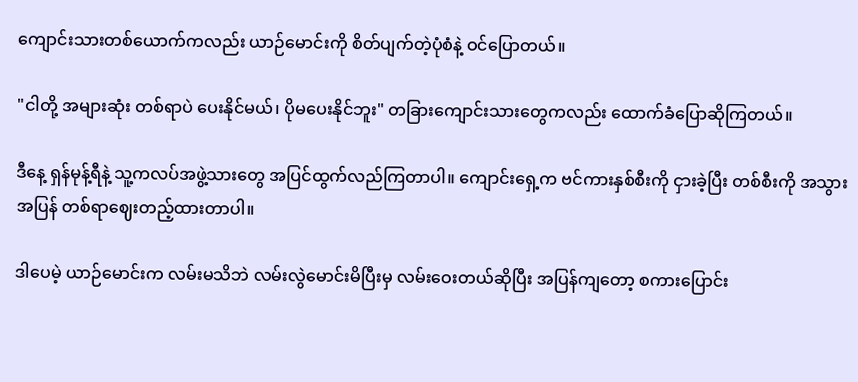ကျောင်းသားတစ်ယောက်ကလည်း ယာဉ်မောင်းကို စိတ်ပျက်တဲ့ပုံစံနဲ့ ဝင်ပြောတယ်။

"ငါတို့ အများဆုံး တစ်ရာပဲ ပေးနိုင်မယ်၊ ပိုမပေးနိုင်ဘူး" တခြားကျောင်းသားတွေကလည်း ထောက်ခံပြောဆိုကြတယ်။

ဒီနေ့ ရှန်မုန့်ရီနဲ့ သူ့ကလပ်အဖွဲ့သားတွေ အပြင်ထွက်လည်ကြတာပါ။ ကျောင်းရှေ့က ဗင်ကားနှစ်စီးကို ငှားခဲ့ပြီး တစ်စီးကို အသွားအပြန် တစ်ရာဈေးတည့်ထားတာပါ။

ဒါပေမဲ့ ယာဉ်မောင်းက လမ်းမသိဘဲ လမ်းလွဲမောင်းမိပြီးမှ လမ်းဝေးတယ်ဆိုပြီး အပြန်ကျတော့ စကားပြောင်း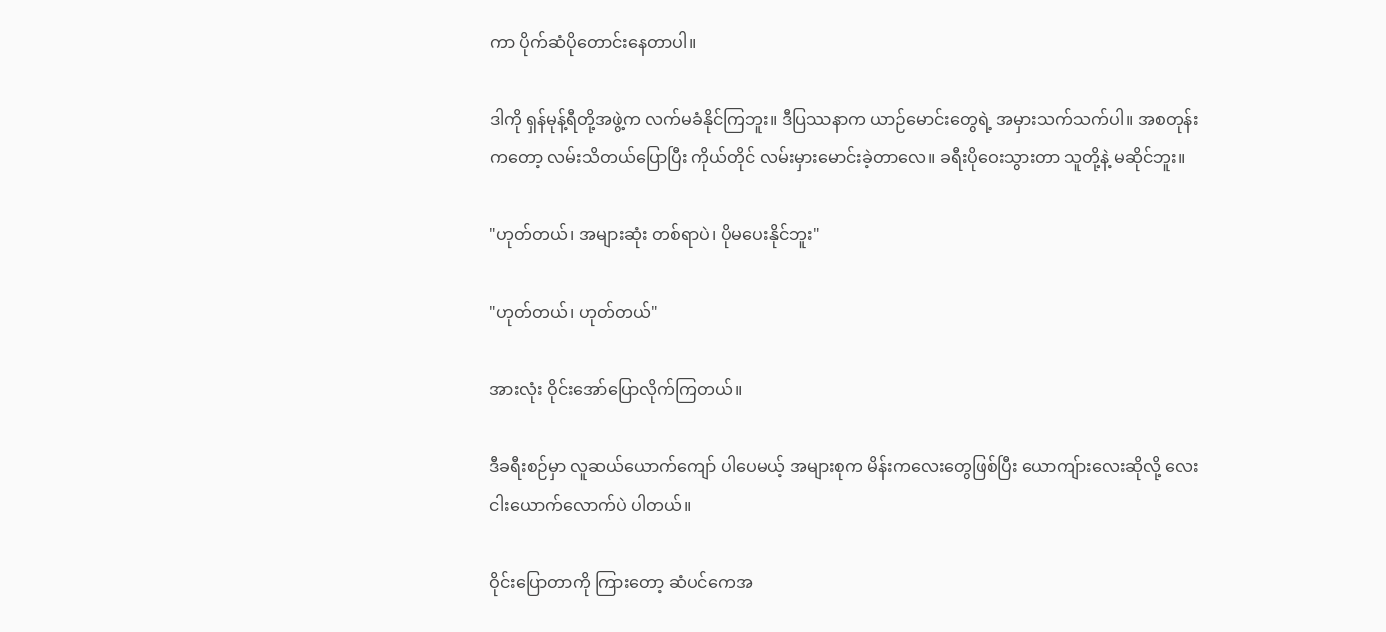ကာ ပိုက်ဆံပိုတောင်းနေတာပါ။

ဒါကို ရှန်မုန့်ရီတို့အဖွဲ့က လက်မခံနိုင်ကြဘူး။ ဒီပြဿနာက ယာဉ်မောင်းတွေရဲ့ အမှားသက်သက်ပါ။ အစတုန်းကတော့ လမ်းသိတယ်ပြောပြီး ကိုယ်တိုင် လမ်းမှားမောင်းခဲ့တာလေ။ ခရီးပိုဝေးသွားတာ သူတို့နဲ့ မဆိုင်ဘူး။

"ဟုတ်တယ်၊ အများဆုံး တစ်ရာပဲ၊ ပိုမပေးနိုင်ဘူး"

"ဟုတ်တယ်၊ ဟုတ်တယ်"

အားလုံး ဝိုင်းအော်ပြောလိုက်ကြတယ်။

ဒီခရီးစဉ်မှာ လူဆယ်ယောက်ကျော် ပါပေမယ့် အများစုက မိန်းကလေးတွေဖြစ်ပြီး ယောကျ်ားလေးဆိုလို့ လေးငါးယောက်လောက်ပဲ ပါတယ်။

ဝိုင်းပြောတာကို ကြားတော့ ဆံပင်ကေအ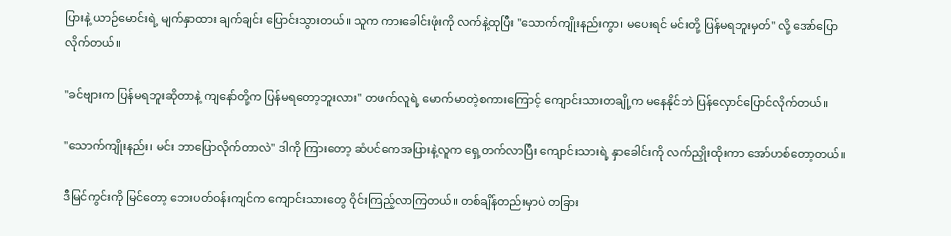ပြားနဲ့ ယာဉ်မောင်းရဲ့ မျက်နှာထား ချက်ချင်း ပြောင်းသွားတယ်။ သူက ကားခေါင်းဖုံးကို လက်နဲ့ထုပြီး "သောက်ကျိုးနည်းကွာ၊ မပေးရင် မင်းတို့ ပြန်မရဘူးမှတ်" လို့ အော်ပြောလိုက်တယ်။

"ခင်ဗျားက ပြန်မရဘူးဆိုတာနဲ့ ကျနော်တို့က ပြန်မရတော့ဘူးလား" တဖက်လူရဲ့ မောက်မာတဲ့စကားကြောင့် ကျောင်းသားတချို့က မနေနိုင်ဘဲ ပြန်လှောင်ပြောင်လိုက်တယ်။

"သောက်ကျိုးနည်း၊ မင်း ဘာပြောလိုက်တာလဲ" ဒါကို ကြားတော့ ဆံပင်ကေအပြားနဲ့လူက ရှေ့တက်လာပြီး ကျောင်းသားရဲ့ နှာခေါင်းကို လက်ညှိုးထိုးကာ အော်ဟစ်တော့တယ်။

ဒီမြင်ကွင်းကို မြင်တော့ ဘေးပတ်ဝန်းကျင်က ကျောင်းသားတွေ ဝိုင်းကြည့်လာကြတယ်။ တစ်ချိန်တည်းမှာပဲ တခြား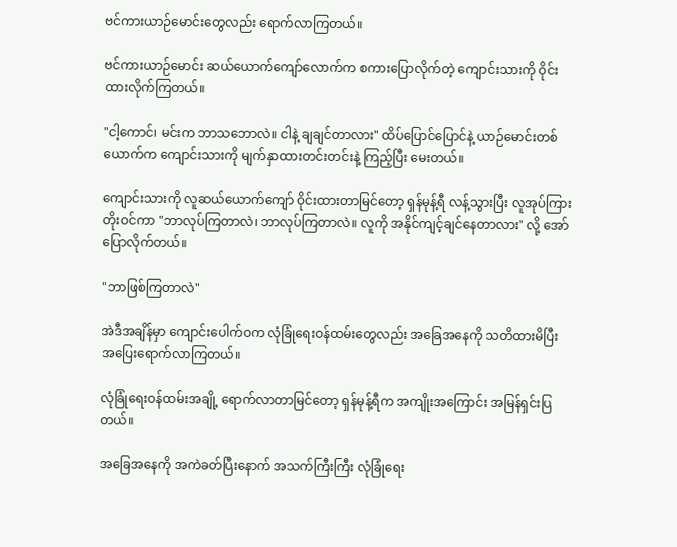ဗင်ကားယာဉ်မောင်းတွေလည်း ရောက်လာကြတယ်။

ဗင်ကားယာဉ်မောင်း ဆယ်ယောက်ကျော်လောက်က စကားပြောလိုက်တဲ့ ကျောင်းသားကို ဝိုင်းထားလိုက်ကြတယ်။

"ငါ့ကောင်၊ မင်းက ဘာသဘောလဲ။ ငါနဲ့ ချချင်တာလား" ထိပ်ပြောင်ပြောင်နဲ့ ယာဉ်မောင်းတစ်ယောက်က ကျောင်းသားကို မျက်နှာထားတင်းတင်းနဲ့ ကြည့်ပြီး မေးတယ်။

ကျောင်းသားကို လူဆယ်ယောက်ကျော် ဝိုင်းထားတာမြင်တော့ ရှန်မုန့်ရီ လန့်သွားပြီး လူအုပ်ကြား တိုးဝင်ကာ "ဘာလုပ်ကြတာလဲ၊ ဘာလုပ်ကြတာလဲ။ လူကို အနိုင်ကျင့်ချင်နေတာလား" လို့ အော်ပြောလိုက်တယ်။

"ဘာဖြစ်ကြတာလဲ"

အဲဒီအချိန်မှာ ကျောင်းပေါက်ဝက လုံခြုံရေးဝန်ထမ်းတွေလည်း အခြေအနေကို သတိထားမိပြီး အပြေးရောက်လာကြတယ်။

လုံခြုံရေးဝန်ထမ်းအချို့ ရောက်လာတာမြင်တော့ ရှန်မုန့်ရီက အကျိုးအကြောင်း အမြန်ရှင်းပြတယ်။

အခြေအနေကို အကဲခတ်ပြီးနောက် အသက်ကြီးကြီး လုံခြုံရေး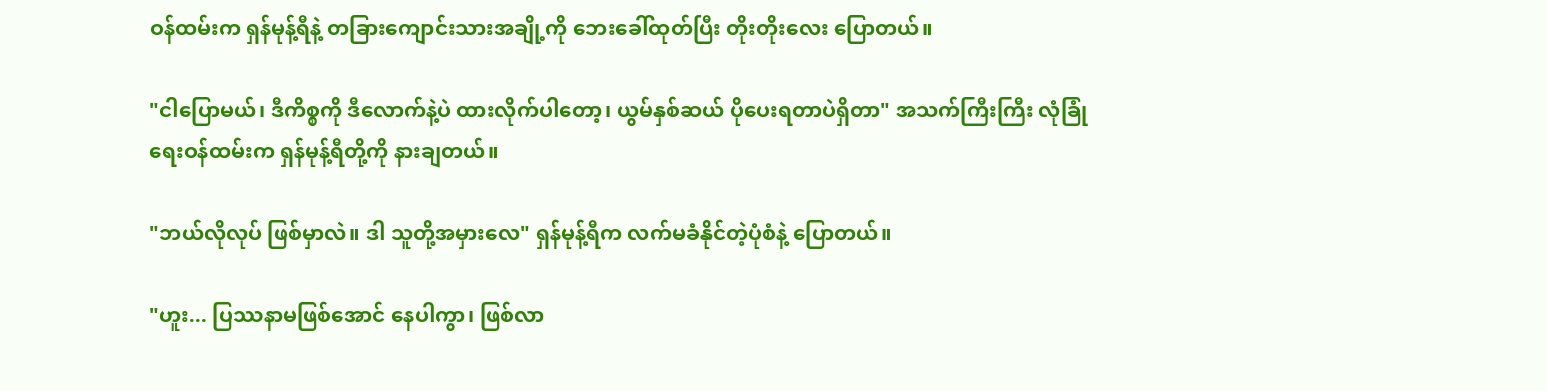ဝန်ထမ်းက ရှန်မုန့်ရီနဲ့ တခြားကျောင်းသားအချို့ကို ဘေးခေါ်ထုတ်ပြီး တိုးတိုးလေး ပြောတယ်။

"ငါပြောမယ်၊ ဒီကိစ္စကို ဒီလောက်နဲ့ပဲ ထားလိုက်ပါတော့၊ ယွမ်နှစ်ဆယ် ပိုပေးရတာပဲရှိတာ" အသက်ကြီးကြီး လုံခြုံရေးဝန်ထမ်းက ရှန်မုန့်ရီတို့ကို နားချတယ်။

"ဘယ်လိုလုပ် ဖြစ်မှာလဲ။ ဒါ သူတို့အမှားလေ" ရှန်မုန့်ရီက လက်မခံနိုင်တဲ့ပုံစံနဲ့ ပြောတယ်။

"ဟူး... ပြဿနာမဖြစ်အောင် နေပါကွာ၊ ဖြစ်လာ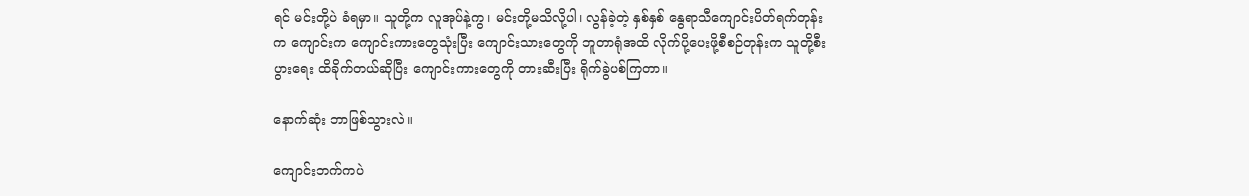ရင် မင်းတို့ပဲ ခံရမှာ။ သူတို့က လူအုပ်နဲ့ကွ၊ မင်းတို့မသိလို့ပါ၊ လွန်ခဲ့တဲ့ နှစ်နှစ် နွေရာသီကျောင်းပိတ်ရက်တုန်းက ကျောင်းက ကျောင်းကားတွေသုံးပြီး ကျောင်းသားတွေကို ဘူတာရုံအထိ လိုက်ပို့ပေးဖို့စီစဉ်တုန်းက သူတို့စီးပွားရေး ထိခိုက်တယ်ဆိုပြီး ကျောင်းကားတွေကို တားဆီးပြီး ရိုက်ခွဲပစ်ကြတာ။

နောက်ဆုံး ဘာဖြစ်သွားလဲ။

ကျောင်းဘက်ကပဲ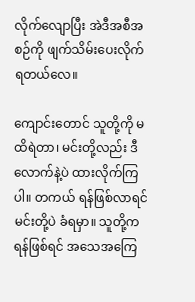လိုက်လျောပြီး အဲဒီအစီအစဉ်ကို ဖျက်သိမ်းပေးလိုက်ရတယ်လေ။

ကျောင်းတောင် သူတို့ကို မထိရဲတာ၊ မင်းတို့လည်း ဒီလောက်နဲ့ပဲ ထားလိုက်ကြပါ။ တကယ် ရန်ဖြစ်လာရင် မင်းတို့ပဲ ခံရမှာ။ သူတို့က ရန်ဖြစ်ရင် အသေအကြေ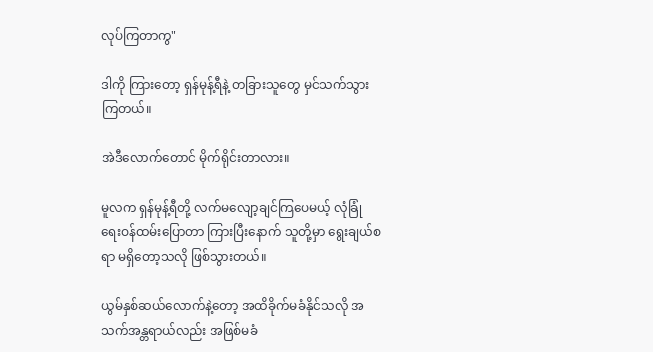လုပ်ကြတာကွ"

ဒါကို ကြားတော့ ရှန်မုန့်ရီနဲ့ တခြားသူတွေ မှင်သက်သွားကြတယ်။

အဲဒီလောက်တောင် မိုက်ရိုင်းတာလား။

မူလက ရှန်မုန့်ရီတို့ လက်မလျော့ချင်ကြပေမယ့် လုံခြုံရေးဝန်ထမ်းပြောတာ ကြားပြီးနောက် သူတို့မှာ ရွေးချယ်စရာ မရှိတော့သလို ဖြစ်သွားတယ်။

ယွမ်နှစ်ဆယ်လောက်နဲ့တော့ အထိခိုက်မခံနိုင်သလို အသက်အန္တရာယ်လည်း အဖြစ်မခံ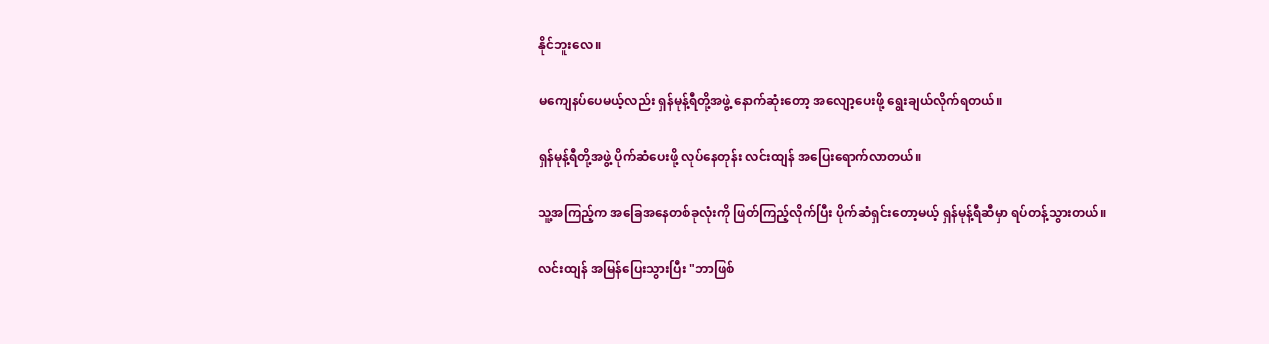နိုင်ဘူးလေ။

မကျေနပ်ပေမယ့်လည်း ရှန်မုန့်ရီတို့အဖွဲ့ နောက်ဆုံးတော့ အလျော့ပေးဖို့ ရွေးချယ်လိုက်ရတယ်။

ရှန်မုန့်ရီတို့အဖွဲ့ ပိုက်ဆံပေးဖို့ လုပ်နေတုန်း လင်းထျန် အပြေးရောက်လာတယ်။

သူ့အကြည့်က အခြေအနေတစ်ခုလုံးကို ဖြတ်ကြည့်လိုက်ပြီး ပိုက်ဆံရှင်းတော့မယ့် ရှန်မုန့်ရီဆီမှာ ရပ်တန့်သွားတယ်။

လင်းထျန် အမြန်ပြေးသွားပြီး "ဘာဖြစ်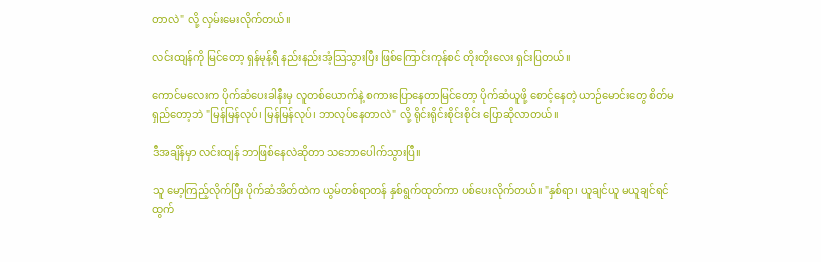တာလဲ" လို့ လှမ်းမေးလိုက်တယ်။

လင်းထျန်ကို မြင်တော့ ရှန်မုန့်ရီ နည်းနည်းအံ့သြသွားပြီး ဖြစ်ကြောင်းကုန်စင် တိုးတိုးလေး ရှင်းပြတယ်။

ကောင်မလေးက ပိုက်ဆံပေးခါနီးမှ လူတစ်ယောက်နဲ့ စကားပြောနေတာမြင်တော့ ပိုက်ဆံယူဖို့ စောင့်နေတဲ့ ယာဉ်မောင်းတွေ စိတ်မရှည်တော့ဘဲ "မြန်မြန်လုပ်၊ မြန်မြန်လုပ်၊ ဘာလုပ်နေတာလဲ" လို့ ရိုင်းရိုင်းစိုင်းစိုင်း ပြောဆိုလာတယ်။

ဒီအချိန်မှာ လင်းထျန် ဘာဖြစ်နေလဲဆိုတာ သဘောပေါက်သွားပြီ။

သူ မော့ကြည့်လိုက်ပြီး ပိုက်ဆံအိတ်ထဲက ယွမ်တစ်ရာတန် နှစ်ရွက်ထုတ်ကာ ပစ်ပေးလိုက်တယ်။ "နှစ်ရာ၊ ယူချင်ယူ မယူချင်ရင် ထွက်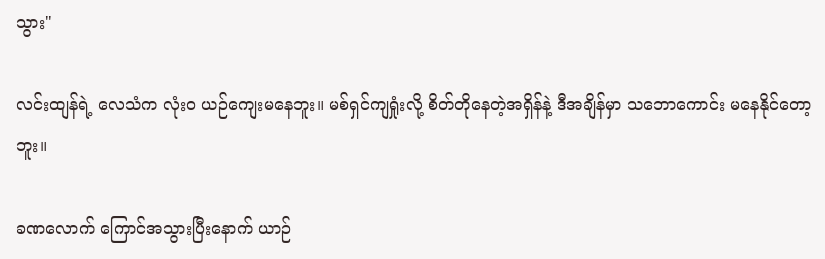သွား"

လင်းထျန်ရဲ့ လေသံက လုံးဝ ယဉ်ကျေးမနေဘူး။ မစ်ရှင်ကျရှုံးလို့ စိတ်တိုနေတဲ့အရှိန်နဲ့ ဒီအချိန်မှာ သဘောကောင်း မနေနိုင်တော့ဘူး။

ခဏလောက် ကြောင်အသွားပြီးနောက် ယာဉ်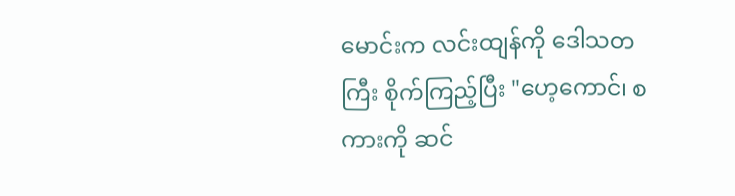မောင်းက လင်းထျန်ကို ဒေါသတကြီး စိုက်ကြည့်ပြီး "ဟေ့ကောင်၊ စကားကို ဆင်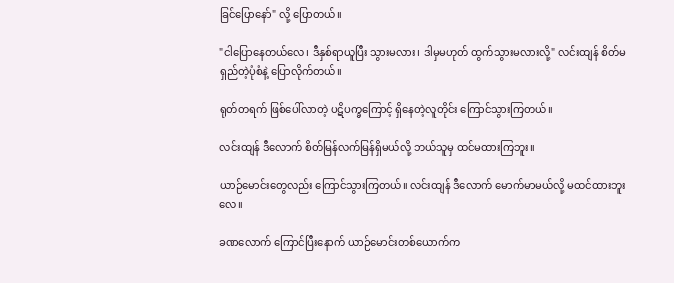ခြင်ပြောနော်" လို့ ပြောတယ်။

"ငါပြောနေတယ်လေ၊ ဒီနှစ်ရာယူပြီး သွားမလား၊ ဒါမှမဟုတ် ထွက်သွားမလားလို့" လင်းထျန် စိတ်မရှည်တဲ့ပုံစံနဲ့ ပြောလိုက်တယ်။

ရုတ်တရက် ဖြစ်ပေါ်လာတဲ့ ပဋိပက္ခကြောင့် ရှိနေတဲ့လူတိုင်း ကြောင်သွားကြတယ်။

လင်းထျန် ဒီလောက် စိတ်မြန်လက်မြန်ရှိမယ်လို့ ဘယ်သူမှ ထင်မထားကြဘူး။

ယာဉ်မောင်းတွေလည်း ကြောင်သွားကြတယ်။ လင်းထျန် ဒီလောက် မောက်မာမယ်လို့ မထင်ထားဘူးလေ။

ခဏလောက် ကြောင်ပြီးနောက် ယာဉ်မောင်းတစ်ယောက်က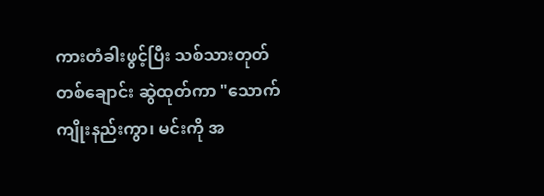ကားတံခါးဖွင့်ပြီး သစ်သားတုတ်တစ်ချောင်း ဆွဲထုတ်ကာ "သောက်ကျိုးနည်းကွာ၊ မင်းကို အ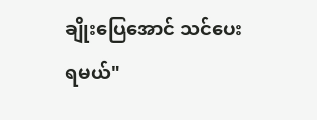ချိုးပြေအောင် သင်ပေးရမယ်"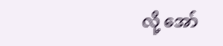လို့ အော်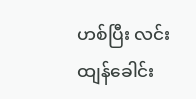ဟစ်ပြီး လင်းထျန်ခေါင်း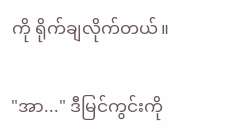ကို ရိုက်ချလိုက်တယ်။

"အာ..." ဒီမြင်ကွင်းကို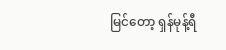မြင်တော့ ရှန်မုန့်ရီ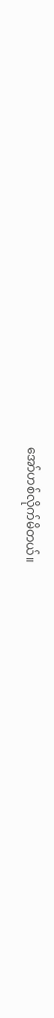အော်ဟစ်လိုက်မိတယ်။